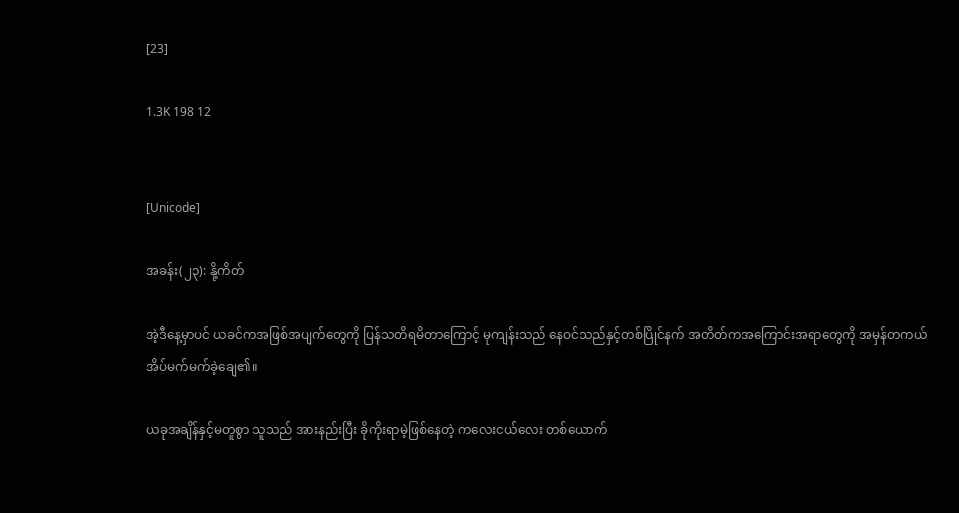[23]

1.3K 198 12


[Unicode]

အခန်း(၂၃): နို့ကိတ်

အဲ့ဒီနေ့မှာပင် ယခင်ကအဖြစ်အပျက်တွေကို ပြန်သတိရမိတာကြောင့် မုကျန်းသည် နေဝင်သည်နှင့်တစ်ပြိုင်နက် အတိတ်ကအကြောင်းအရာတွေကို အမှန်တကယ် အိပ်မက်မက်ခဲ့ချေ၏။

ယခုအချိန်နှင့်မတူစွာ သူသည် အားနည်းပြီး ခိုကိုးရာမဲ့ဖြစ်နေတဲ့ ကလေးငယ်လေး တစ်ယောက်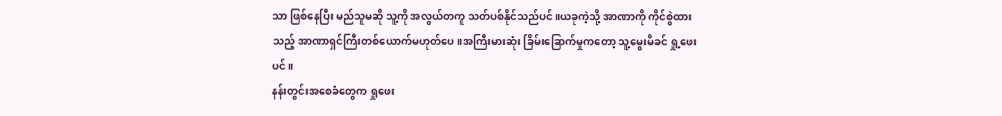သာ ဖြစ်နေပြီး မည်သူမဆို သူ့ကို အလွယ်တကူ သတ်ပစ်နိုင်သည်ပင်။ယခုကဲ့သို့ အာဏာကို ကိုင်စွဲထားသည့် အာဏာရှင်ကြီးတစ်ယောက်မဟုတ်ပေ။အကြီးမားဆုံး ခြိမ်းခြောက်မှုကတော့ သူ့မွေးမိခင် ရှု့ဖေးပင်။
နန်းတွင်းအစေခံတွေက ရှုဖေး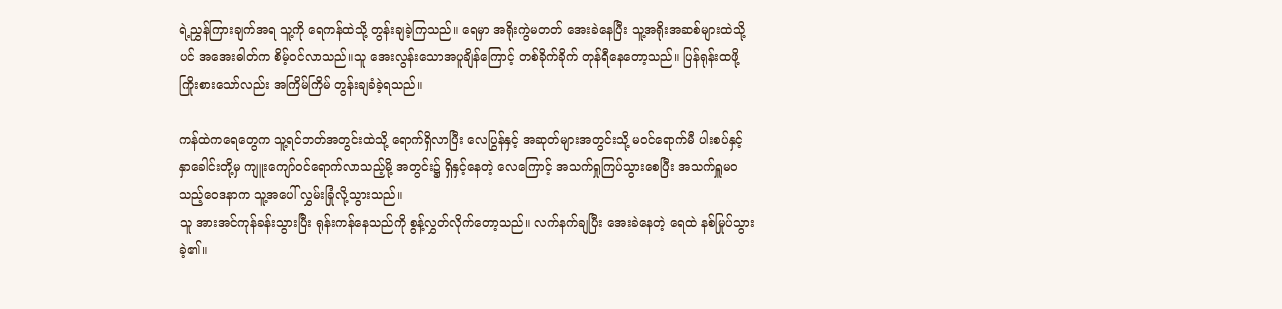ရဲ့ညွှန်ကြားချက်အရ သူ့ကို ရေကန်ထဲသို့ တွန်းချခဲ့ကြသည်။ ရေမှာ အရိုးကွဲမတတ် အေးခဲနေပြီး သူ့အရိုးအဆစ်များထဲသို့ပင် အအေးဓါတ်က စိမ့်ဝင်လာသည်။သူ အေးလွန်းသောအပူချိန်ကြောင့် တစ်ခိုက်ခိုက် တုန်ရီနေတော့သည်။ ပြန်ရုန်းထဖို့ကြိုးစားသော်လည်း အကြိမ်ကြိမ် တွန်းချခံခဲ့ရသည်။

ကန်ထဲကရေတွေက သူ့ရင်ဘတ်အတွင်းထဲသို့ ရောက်ရှိလာပြီး လေပြွန်နှင့် အဆုတ်များအတွင်းသို့ မ၀င်ရောက်မီ ပါးစပ်နှင့် နှာခေါင်းတို့မှ ကျူးကျော်ဝင်ရောက်လာသည့်မို့ အတွင်း၌ ရှိနှင့်နေတဲ့ လေကြောင့် အသက်ရှုကြပ်သွားစေပြီး အသက်ရှူမဝသည့်ဝေဒနာက သူ့အပေါ် လွှမ်းခြုံလို့သွားသည်။
သူ အားအင်ကုန်ခန်းသွားပြီး ရုန်းကန်နေသည်ကို စွန့်လွှတ်လိုက်တော့သည်။ လက်နက်ချပြီး အေးခဲနေတဲ့ ရေထဲ နစ်မြုပ်သွားခဲ့၏။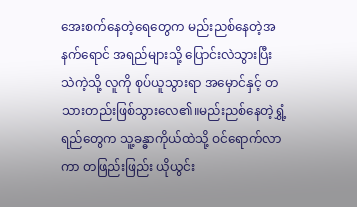အေးစက်နေတဲ့ရေတွေက မည်းညစ်နေတဲ့အနက်ရောင် အရည်များသို့ ပြောင်းလဲသွားပြီး သဲကဲ့သို့ လူကို စုပ်ယူသွားရာ အမှောင်နှင့် တသားတည်းဖြစ်သွားလေ၏။မည်းညစ်နေတဲ့ရွှံ့ရည်တွေက သူ့ခန္ဓာကိုယ်ထဲသို့ ဝင်ရောက်လာကာ တဖြည်းဖြည်း ယိုယွင်း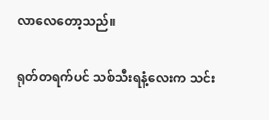လာလေတော့သည်။

ရုတ်တရက်ပင် သစ်သီးရနံ့လေးက သင်း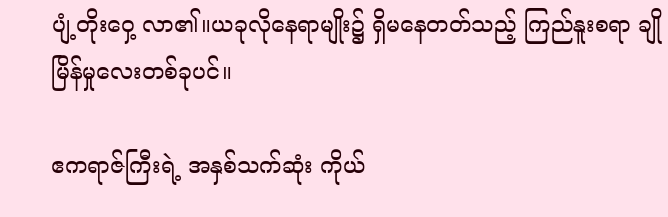ပျံ့တိုးဝှေ့ လာ၏။ယခုလိုနေရာမျိုး၌ ရှိမနေတတ်သည့် ကြည်နူးစရာ ချိုမြိန်မှုလေးတစ်ခုပင်။

ဧကရာဇ်ကြီးရဲ့ အနှစ်သက်ဆုံး ကိုယ်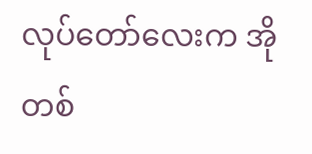လုပ်တော်လေးက အိုတစ်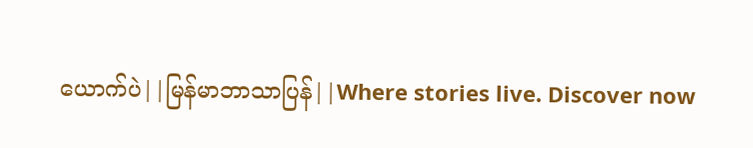ယောက်ပဲ||မြန်မာဘာသာပြန်||Where stories live. Discover now